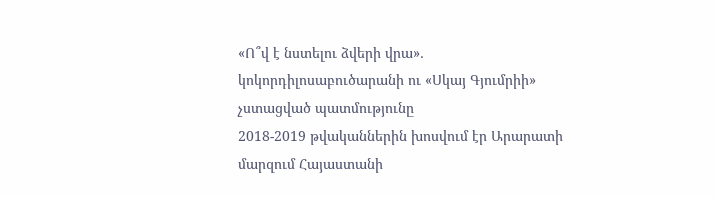«Ո՞վ է նստելու ձվերի վրա»․ կոկորդիլոսաբուծարանի ու «Սկայ Գյումրիի» չստացված պատմությունը
2018-2019 թվականներին խոսվում էր Արարատի մարզում Հայաստանի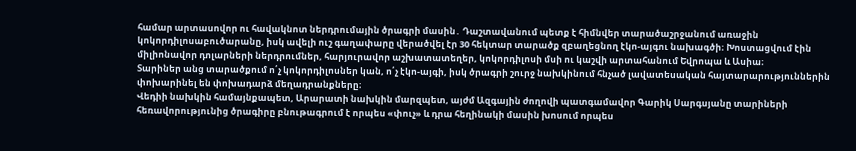համար արտասովոր ու հավակնոտ ներդրումային ծրագրի մասին․ Դաշտավանում պետք է հիմնվեր տարածաշրջանում առաջին կոկորդիլոսաբուծարանը, իսկ ավելի ուշ գաղափարը վերածվել էր 30 հեկտար տարածք զբաղեցնող էկո-այգու նախագծի։ Խոստացվում էին միլիոնավոր դոլարների ներդրումներ, հարյուրավոր աշխատատեղեր, կոկորդիլոսի մսի ու կաշվի արտահանում Եվրոպա և Ասիա։
Տարիներ անց տարածքում ո՛չ կոկորդիլոսներ կան, ո՛չ էկո-այգի, իսկ ծրագրի շուրջ նախկինում հնչած լավատեսական հայտարարություններին փոխարինել են փոխադարձ մեղադրանքները։
Վեդիի նախկին համայնքապետ, Արարատի նախկին մարզպետ, այժմ Ազգային ժողովի պատգամավոր Գարիկ Սարգսյանը տարիների հեռավորությունից ծրագիրը բնութագրում է որպես «փուչ» և դրա հեղինակի մասին խոսում որպես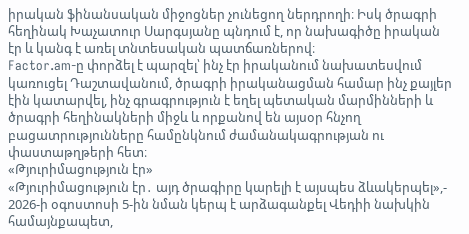իրական ֆինանսական միջոցներ չունեցող ներդրողի։ Իսկ ծրագրի հեղինակ Խաչատուր Սարգսյանը պնդում է, որ նախագիծը իրական էր և կանգ է առել տնտեսական պատճառներով։
Factor.am-ը փորձել է պարզել՝ ինչ էր իրականում նախատեսվում կառուցել Դաշտավանում, ծրագրի իրականացման համար ինչ քայլեր էին կատարվել, ինչ գրագրություն է եղել պետական մարմինների և ծրագրի հեղինակների միջև և որքանով են այսօր հնչող բացատրությունները համընկնում ժամանակագրության ու փաստաթղթերի հետ։
«Թյուրիմացություն էր»
«Թյուրիմացություն էր․ այդ ծրագիրը կարելի է այսպես ձևակերպել»,- 2026-ի օգոստոսի 5-ին նման կերպ է արձագանքել Վեդիի նախկին համայնքապետ,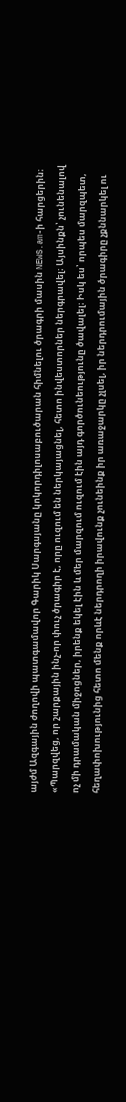այժմ Ազգային ժողովի պատգամավոր Գարիկ Սարգսյանը կոկորդիլոսաբուծարան հիմնելու ծրագրի մասին NEWS.am-ի հարցերին։
«Պարզվեց, որ շարքային ինչ-որ փուչ ծրագիր է, որը ուզում են ներկայացնել, հետո ինվեստորներ ներգրավել։ Այսինքն՝ չունենալով ոչ մի դրամական միջոցներ, իրենք եկել էին և մեր մարզում ուզում էին այդ գործունեությունը ծավալել։ Իսկ ես՝ որպես մարզպետ, հեղափոխությունից հետո մենք որևէ ներդրողի իրավունք չունեինք իր առաջարկը չլսել, իր ներդրումային ծրագիրը չքննարկել ու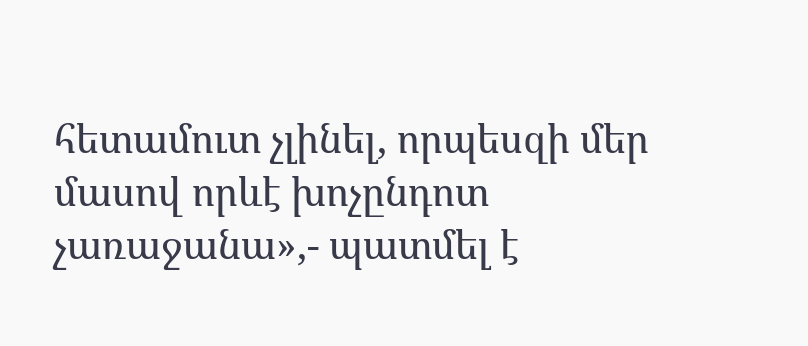հետամուտ չլինել, որպեսզի մեր մասով որևէ խոչընդոտ չառաջանա»,- պատմել է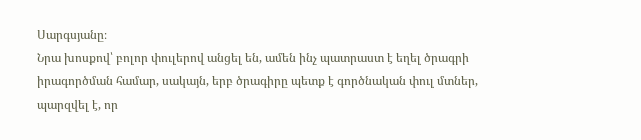Սարգսյանը։
Նրա խոսքով՝ բոլոր փուլերով անցել են, ամեն ինչ պատրաստ է եղել ծրագրի իրագործման համար, սակայն, երբ ծրագիրը պետք է գործնական փուլ մտներ, պարզվել է, որ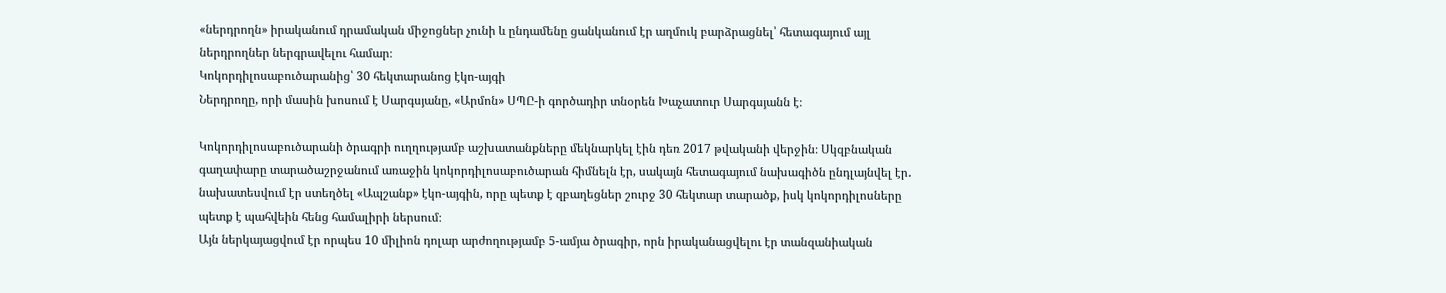«ներդրողն» իրականում դրամական միջոցներ չունի և ընդամենը ցանկանում էր աղմուկ բարձրացնել՝ հետագայում այլ ներդրողներ ներգրավելու համար։
Կոկորդիլոսաբուծարանից՝ 30 հեկտարանոց էկո-այգի
Ներդրողը, որի մասին խոսում է Սարգսյանը, «Արմոն» ՍՊԸ-ի գործադիր տնօրեն Խաչատուր Սարգսյանն է։

Կոկորդիլոսաբուծարանի ծրագրի ուղղությամբ աշխատանքները մեկնարկել էին դեռ 2017 թվականի վերջին։ Սկզբնական գաղափարը տարածաշրջանում առաջին կոկորդիլոսաբուծարան հիմնելն էր, սակայն հետագայում նախագիծն ընդլայնվել էր․ նախատեսվում էր ստեղծել «Ապշանք» էկո-այգին, որը պետք է զբաղեցներ շուրջ 30 հեկտար տարածք, իսկ կոկորդիլոսները պետք է պահվեին հենց համալիրի ներսում։
Այն ներկայացվում էր որպես 10 միլիոն դոլար արժողությամբ 5-ամյա ծրագիր, որն իրականացվելու էր տանզանիական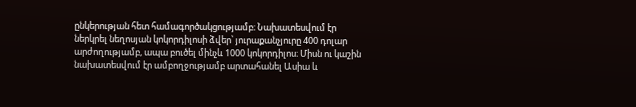ընկերության հետ համագործակցությամբ։ Նախատեսվում էր ներկրել նեղոսյան կոկորդիլոսի ձվեր՝ յուրաքանչյուրը 400 դոլար արժողությամբ, ապա բուծել մինչև 1000 կոկորդիլոս։ Միսն ու կաշին նախատեսվում էր ամբողջությամբ արտահանել Ասիա և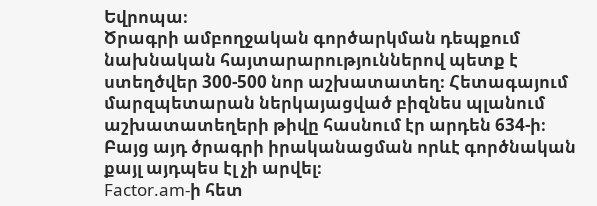Եվրոպա։
Ծրագրի ամբողջական գործարկման դեպքում նախնական հայտարարություններով պետք է ստեղծվեր 300-500 նոր աշխատատեղ։ Հետագայում մարզպետարան ներկայացված բիզնես պլանում աշխատատեղերի թիվը հասնում էր արդեն 634-ի։
Բայց այդ ծրագրի իրականացման որևէ գործնական քայլ այդպես էլ չի արվել։
Factor.am-ի հետ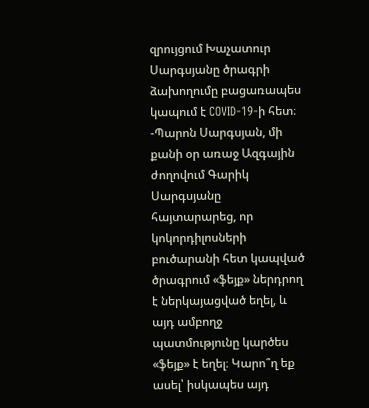զրույցում Խաչատուր Սարգսյանը ծրագրի ձախողումը բացառապես կապում է COVID-19-ի հետ։
-Պարոն Սարգսյան, մի քանի օր առաջ Ազգային ժողովում Գարիկ Սարգսյանը հայտարարեց, որ կոկորդիլոսների բուծարանի հետ կապված ծրագրում «ֆեյք» ներդրող է ներկայացված եղել, և այդ ամբողջ պատմությունը կարծես «ֆեյք» է եղել։ Կարո՞ղ եք ասել՝ իսկապես այդ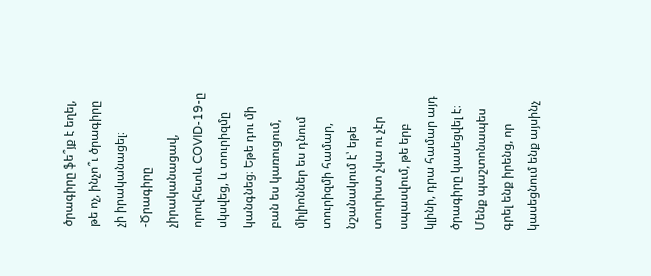ծրագիրը ֆե՞յք է եղել, թե ոչ, ինչո՞ւ ծրագիրը չի իրականացել։
-Ծրագիրը չիրականացավ, որովհետև COVID-19-ը սկսվեց, և տուրիզմը կանգնեց։ Եթե դու մի բան ես կառուցում, միլիոններ ես դնում տուրիզմի համար, նշանակում է՝ եթե տուրիստ չկա ու չէր սպասվում, թե երբ կլինի, դրա համար այդ ծրագիրը կասեցվել է։ Մենք պաշտոնապես գրել ենք իրենց, որ կասեցնում ենք այսինչ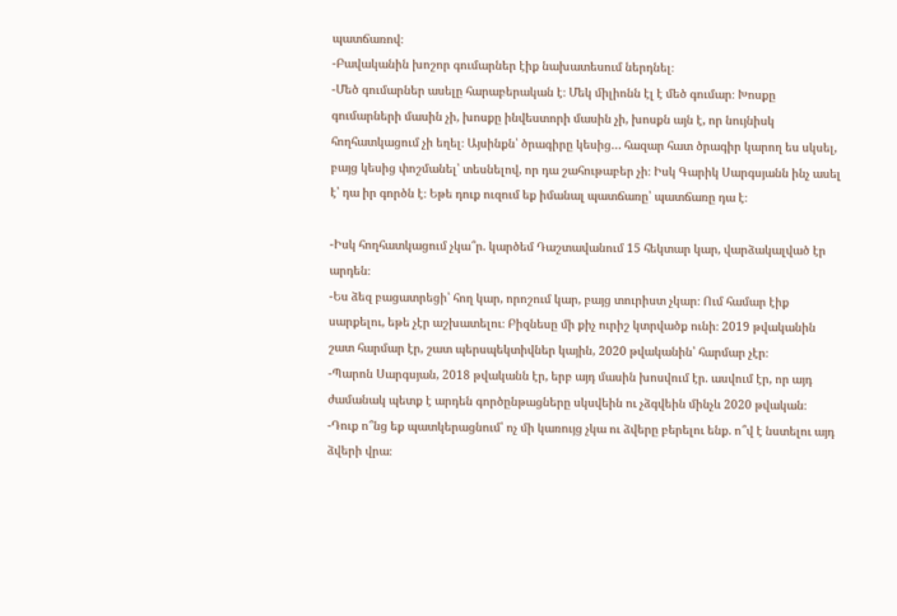պատճառով։
-Բավականին խոշոր գումարներ էիք նախատեսում ներդնել։
-Մեծ գումարներ ասելը հարաբերական է։ Մեկ միլիոնն էլ է մեծ գումար։ Խոսքը գումարների մասին չի, խոսքը ինվեստորի մասին չի, խոսքն այն է, որ նույնիսկ հողհատկացում չի եղել։ Այսինքն՝ ծրագիրը կեսից… հազար հատ ծրագիր կարող ես սկսել, բայց կեսից փոշմանել՝ տեսնելով, որ դա շահութաբեր չի։ Իսկ Գարիկ Սարգսյանն ինչ ասել է՝ դա իր գործն է։ Եթե դուք ուզում եք իմանալ պատճառը՝ պատճառը դա է։

-Իսկ հողհատկացում չկա՞ր. կարծեմ Դաշտավանում 15 հեկտար կար, վարձակալված էր արդեն։
-Ես ձեզ բացատրեցի՝ հող կար, որոշում կար, բայց տուրիստ չկար։ Ում համար էիք սարքելու, եթե չէր աշխատելու։ Բիզնեսը մի քիչ ուրիշ կտրվածք ունի։ 2019 թվականին շատ հարմար էր, շատ պերսպեկտիվներ կային, 2020 թվականին՝ հարմար չէր։
-Պարոն Սարգսյան, 2018 թվականն էր, երբ այդ մասին խոսվում էր. ասվում էր, որ այդ ժամանակ պետք է արդեն գործընթացները սկսվեին ու չձգվեին մինչև 2020 թվական։
-Դուք ո՞նց եք պատկերացնում՝ ոչ մի կառույց չկա ու ձվերը բերելու ենք. ո՞վ է նստելու այդ ձվերի վրա։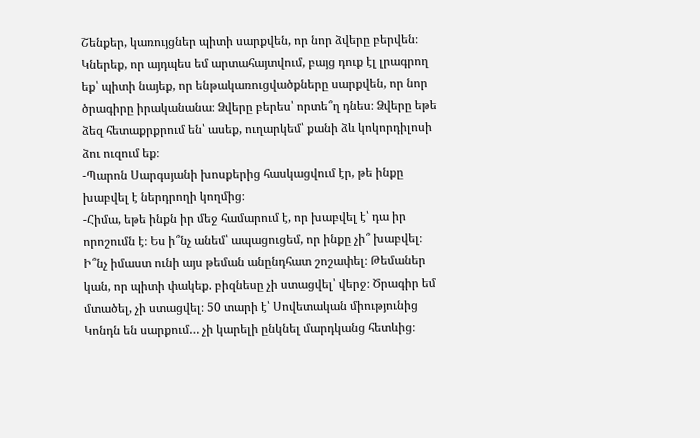Շենքեր, կառույցներ պիտի սարքվեն, որ նոր ձվերը բերվեն։ Կներեք, որ այդպես եմ արտահայտվում, բայց դուք էլ լրագրող եք՝ պիտի նայեք, որ ենթակառուցվածքները սարքվեն, որ նոր ծրագիրը իրականանա։ Ձվերը բերես՝ որտե՞ղ դնես։ Ձվերը եթե ձեզ հետաքրքրում են՝ ասեք, ուղարկեմ՝ քանի ձև կոկորդիլոսի ձու ուզում եք։
-Պարոն Սարգսյանի խոսքերից հասկացվում էր, թե ինքը խաբվել է ներդրողի կողմից։
-Հիմա, եթե ինքն իր մեջ համարում է, որ խաբվել է՝ դա իր որոշումն է։ Ես ի՞նչ անեմ՝ ապացուցեմ, որ ինքը չի՞ խաբվել։ Ի՞նչ իմաստ ունի այս թեման անընդհատ շոշափել։ Թեմաներ կան, որ պիտի փակեք. բիզնեսը չի ստացվել՝ վերջ։ Ծրագիր եմ մտածել, չի ստացվել։ 50 տարի է՝ Սովետական միությունից Կոնդն են սարքում… չի կարելի ընկնել մարդկանց հետևից։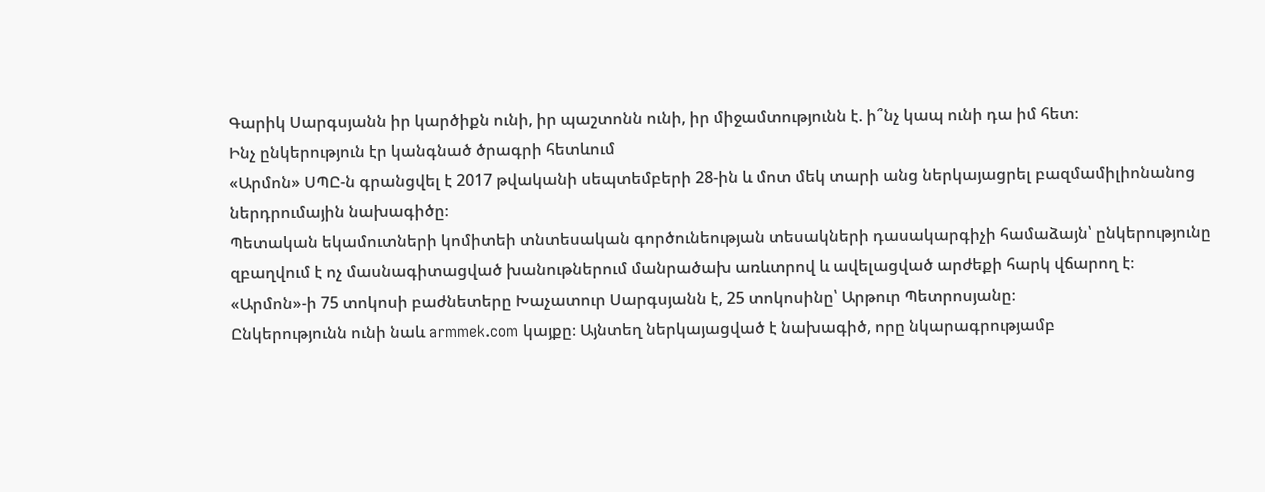Գարիկ Սարգսյանն իր կարծիքն ունի, իր պաշտոնն ունի, իր միջամտությունն է. ի՞նչ կապ ունի դա իմ հետ։
Ինչ ընկերություն էր կանգնած ծրագրի հետևում
«Արմոն» ՍՊԸ-ն գրանցվել է 2017 թվականի սեպտեմբերի 28-ին և մոտ մեկ տարի անց ներկայացրել բազմամիլիոնանոց ներդրումային նախագիծը։
Պետական եկամուտների կոմիտեի տնտեսական գործունեության տեսակների դասակարգիչի համաձայն՝ ընկերությունը զբաղվում է ոչ մասնագիտացված խանութներում մանրածախ առևտրով և ավելացված արժեքի հարկ վճարող է։ «Արմոն»-ի 75 տոկոսի բաժնետերը Խաչատուր Սարգսյանն է, 25 տոկոսինը՝ Արթուր Պետրոսյանը։
Ընկերությունն ունի նաև armmek.com կայքը։ Այնտեղ ներկայացված է նախագիծ, որը նկարագրությամբ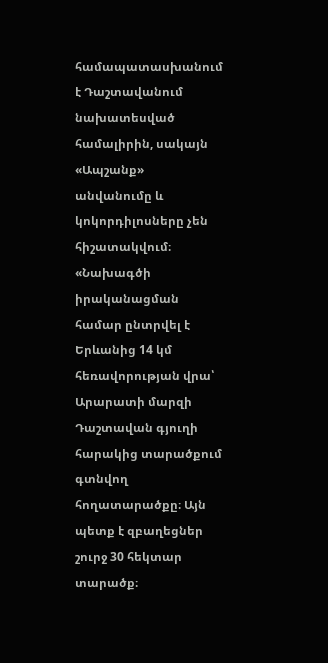համապատասխանում է Դաշտավանում նախատեսված համալիրին, սակայն «Ապշանք» անվանումը և կոկորդիլոսները չեն հիշատակվում։
«Նախագծի իրականացման համար ընտրվել է Երևանից 14 կմ հեռավորության վրա՝ Արարատի մարզի Դաշտավան գյուղի հարակից տարածքում գտնվող հողատարածքը։ Այն պետք է զբաղեցներ շուրջ 30 հեկտար տարածք։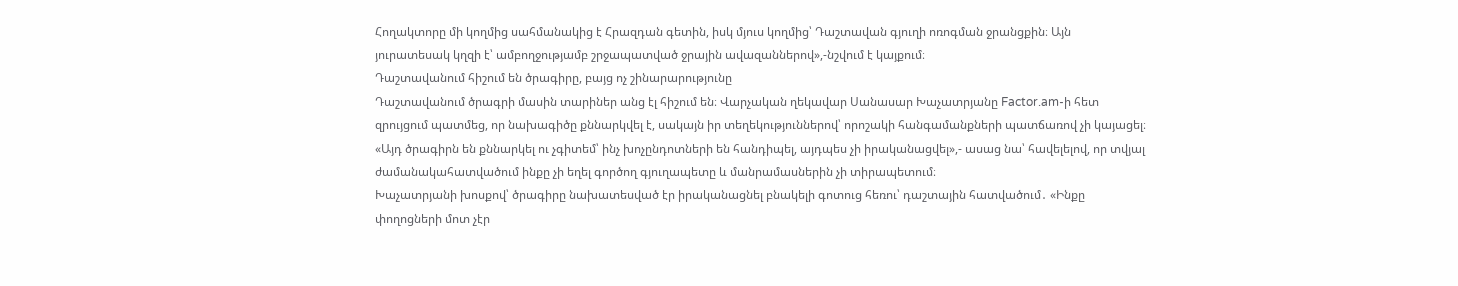Հողակտորը մի կողմից սահմանակից է Հրազդան գետին, իսկ մյուս կողմից՝ Դաշտավան գյուղի ոռոգման ջրանցքին։ Այն յուրատեսակ կղզի է՝ ամբողջությամբ շրջապատված ջրային ավազաններով»,-նշվում է կայքում։
Դաշտավանում հիշում են ծրագիրը, բայց ոչ շինարարությունը
Դաշտավանում ծրագրի մասին տարիներ անց էլ հիշում են։ Վարչական ղեկավար Սանասար Խաչատրյանը Factor.am-ի հետ զրույցում պատմեց, որ նախագիծը քննարկվել է, սակայն իր տեղեկություններով՝ որոշակի հանգամանքների պատճառով չի կայացել։
«Այդ ծրագիրն են քննարկել ու չգիտեմ՝ ինչ խոչընդոտների են հանդիպել, այդպես չի իրականացվել»,- ասաց նա՝ հավելելով, որ տվյալ ժամանակահատվածում ինքը չի եղել գործող գյուղապետը և մանրամասներին չի տիրապետում։
Խաչատրյանի խոսքով՝ ծրագիրը նախատեսված էր իրականացնել բնակելի գոտուց հեռու՝ դաշտային հատվածում․ «Ինքը փողոցների մոտ չէր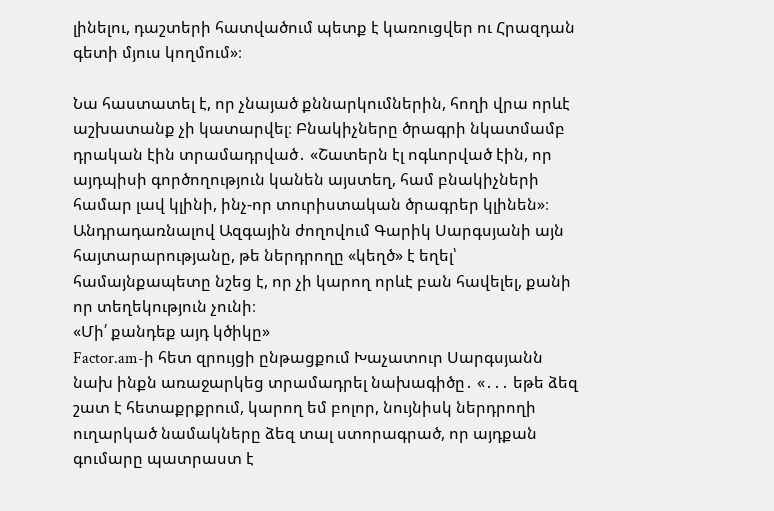լինելու, դաշտերի հատվածում պետք է կառուցվեր ու Հրազդան գետի մյուս կողմում»։

Նա հաստատել է, որ չնայած քննարկումներին, հողի վրա որևէ աշխատանք չի կատարվել։ Բնակիչները ծրագրի նկատմամբ դրական էին տրամադրված․ «Շատերն էլ ոգևորված էին, որ այդպիսի գործողություն կանեն այստեղ, համ բնակիչների համար լավ կլինի, ինչ-որ տուրիստական ծրագրեր կլինեն»։
Անդրադառնալով Ազգային ժողովում Գարիկ Սարգսյանի այն հայտարարությանը, թե ներդրողը «կեղծ» է եղել՝ համայնքապետը նշեց է, որ չի կարող որևէ բան հավելել, քանի որ տեղեկություն չունի։
«Մի՛ քանդեք այդ կծիկը»
Factor.am-ի հետ զրույցի ընթացքում Խաչատուր Սարգսյանն նախ ինքն առաջարկեց տրամադրել նախագիծը․ «․․․ եթե ձեզ շատ է հետաքրքրում, կարող եմ բոլոր, նույնիսկ ներդրողի ուղարկած նամակները ձեզ տալ ստորագրած, որ այդքան գումարը պատրաստ է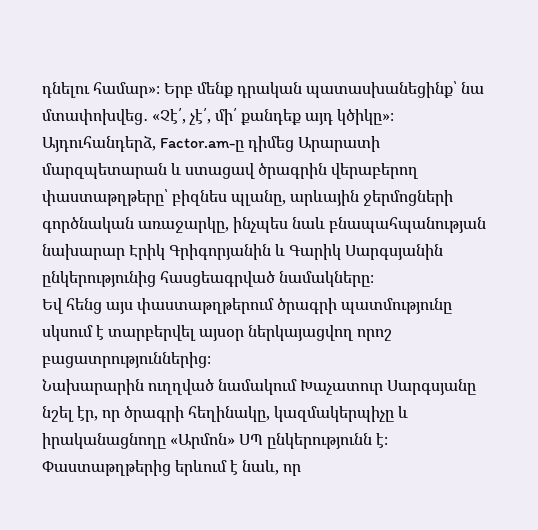դնելու համար»։ Երբ մենք դրական պատասխանեցինք՝ նա մտափոխվեց․ «Չէ՛, չէ՛, մի՛ քանդեք այդ կծիկը»։
Այդուհանդերձ, Factor.am-ը դիմեց Արարատի մարզպետարան և ստացավ ծրագրին վերաբերող փաստաթղթերը՝ բիզնես պլանը, արևային ջերմոցների գործնական առաջարկը, ինչպես նաև բնապահպանության նախարար Էրիկ Գրիգորյանին և Գարիկ Սարգսյանին ընկերությունից հասցեագրված նամակները։
Եվ հենց այս փաստաթղթերում ծրագրի պատմությունը սկսում է տարբերվել այսօր ներկայացվող որոշ բացատրություններից։
Նախարարին ուղղված նամակում Խաչատուր Սարգսյանը նշել էր, որ ծրագրի հեղինակը, կազմակերպիչը և իրականացնողը «Արմոն» ՍՊ ընկերությունն է։ Փաստաթղթերից երևում է նաև, որ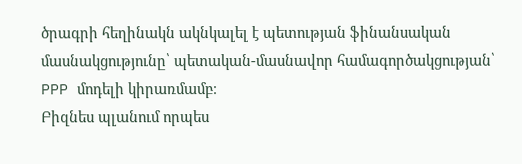ծրագրի հեղինակն ակնկալել է պետության ֆինանսական մասնակցությունը՝ պետական-մասնավոր համագործակցության՝ PPP մոդելի կիրառմամբ։
Բիզնես պլանում որպես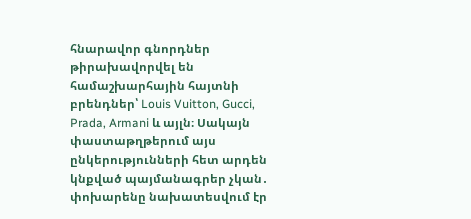հնարավոր գնորդներ թիրախավորվել են համաշխարհային հայտնի բրենդներ՝ Louis Vuitton, Gucci, Prada, Armani և այլն։ Սակայն փաստաթղթերում այս ընկերությունների հետ արդեն կնքված պայմանագրեր չկան․ փոխարենը նախատեսվում էր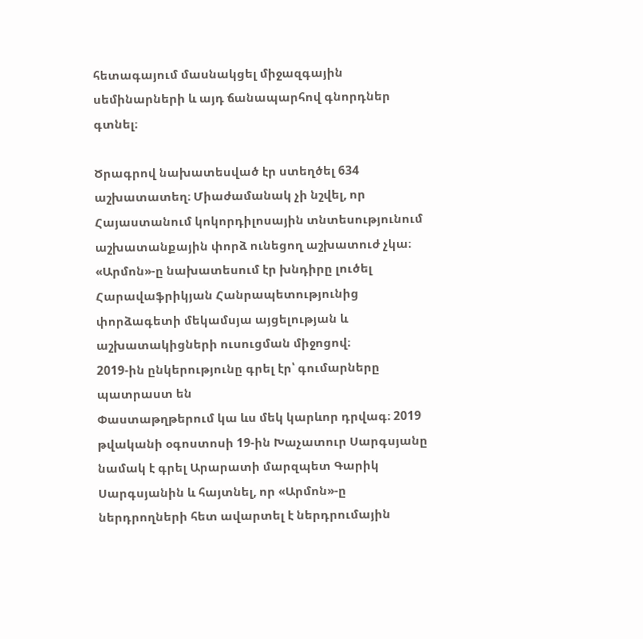հետագայում մասնակցել միջազգային սեմինարների և այդ ճանապարհով գնորդներ գտնել։

Ծրագրով նախատեսված էր ստեղծել 634 աշխատատեղ։ Միաժամանակ չի նշվել, որ Հայաստանում կոկորդիլոսային տնտեսությունում աշխատանքային փորձ ունեցող աշխատուժ չկա։ «Արմոն»-ը նախատեսում էր խնդիրը լուծել Հարավաֆրիկյան Հանրապետությունից փորձագետի մեկամսյա այցելության և աշխատակիցների ուսուցման միջոցով։
2019-ին ընկերությունը գրել էր՝ գումարները պատրաստ են
Փաստաթղթերում կա ևս մեկ կարևոր դրվագ։ 2019 թվականի օգոստոսի 19-ին Խաչատուր Սարգսյանը նամակ է գրել Արարատի մարզպետ Գարիկ Սարգսյանին և հայտնել, որ «Արմոն»-ը ներդրողների հետ ավարտել է ներդրումային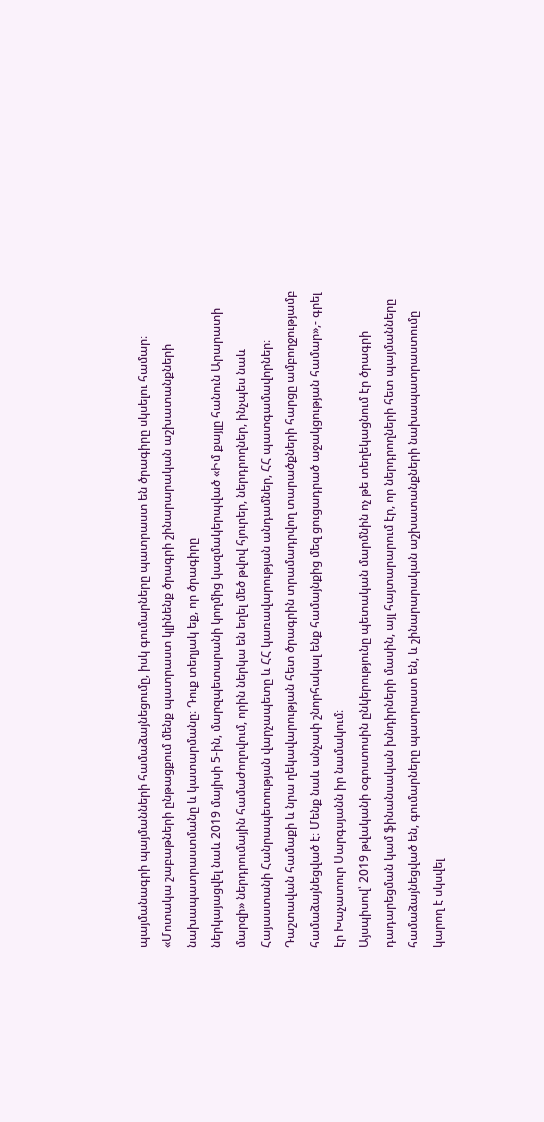պայմանագրի պայմանների համաձայնեցումը, իսկ գումարները պատրաստ են ծրագիրը սկսելու համար։
«Մոտակա շաբաթների ընթացքում մենք պատրաստ կլինենք ծրագրի շինարարական աշխատանքների նախապատրաստմանը և կատարմանը։ Դուք տեղյակ եք, որ ծրագիրը
ներկայացվել նաև 2019 մայիսի 5-ին, մարզպետարանի կողմից կազմակերպված «Իմ քայլը հանուն Արարատի մարզի» ներդրումային համաժողովում, որին ներկա են եղել մեծ թվով հյուրեր, ներդրողներ, ինչպես նաև Հայաստանի Հանրապետության վարչապետը և ՀՀ կառավարության անդամներ, ՀՀ պատգամավորներ։
Դաշտավան համաքի և նրա ղեկավարության հետ ծրագրին տրամադրվող տարածքների հարցը ամբողջությամբ համաձայնեցված է։ Մենք նաև անչափ շնորհակալ ենք համայնքից մեզ ցուցադրած աջակցության համար»,- գրել էր Խաչատուր Սարգսյանն իր նամակում։
Այսպիսով՝ 2019 թվականի օգոստոսին ընկերությունը պետական մարմնին ոչ թե տեղեկացնում էր ծրագրի դադարեցման կամ ֆինանսական խնդիրների մասին, այլ հայտարարում էր, որ ներդրողների հետ պայմանները համաձայնեցված են, գումարները պատրաստ են, և շինարարական աշխատանքների նախապատրաստումը կարող է սկսվել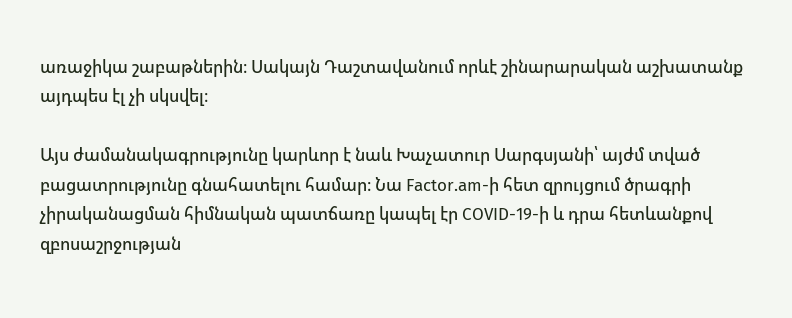առաջիկա շաբաթներին։ Սակայն Դաշտավանում որևէ շինարարական աշխատանք այդպես էլ չի սկսվել։

Այս ժամանակագրությունը կարևոր է նաև Խաչատուր Սարգսյանի՝ այժմ տված բացատրությունը գնահատելու համար։ Նա Factor.am-ի հետ զրույցում ծրագրի չիրականացման հիմնական պատճառը կապել էր COVID-19-ի և դրա հետևանքով զբոսաշրջության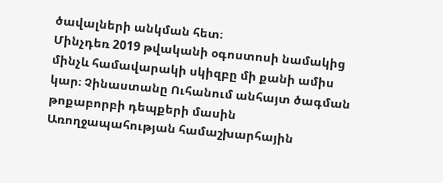ծավալների անկման հետ։
Մինչդեռ 2019 թվականի օգոստոսի նամակից մինչև համավարակի սկիզբը մի քանի ամիս կար։ Չինաստանը Ուհանում անհայտ ծագման թոքաբորբի դեպքերի մասին Առողջապահության համաշխարհային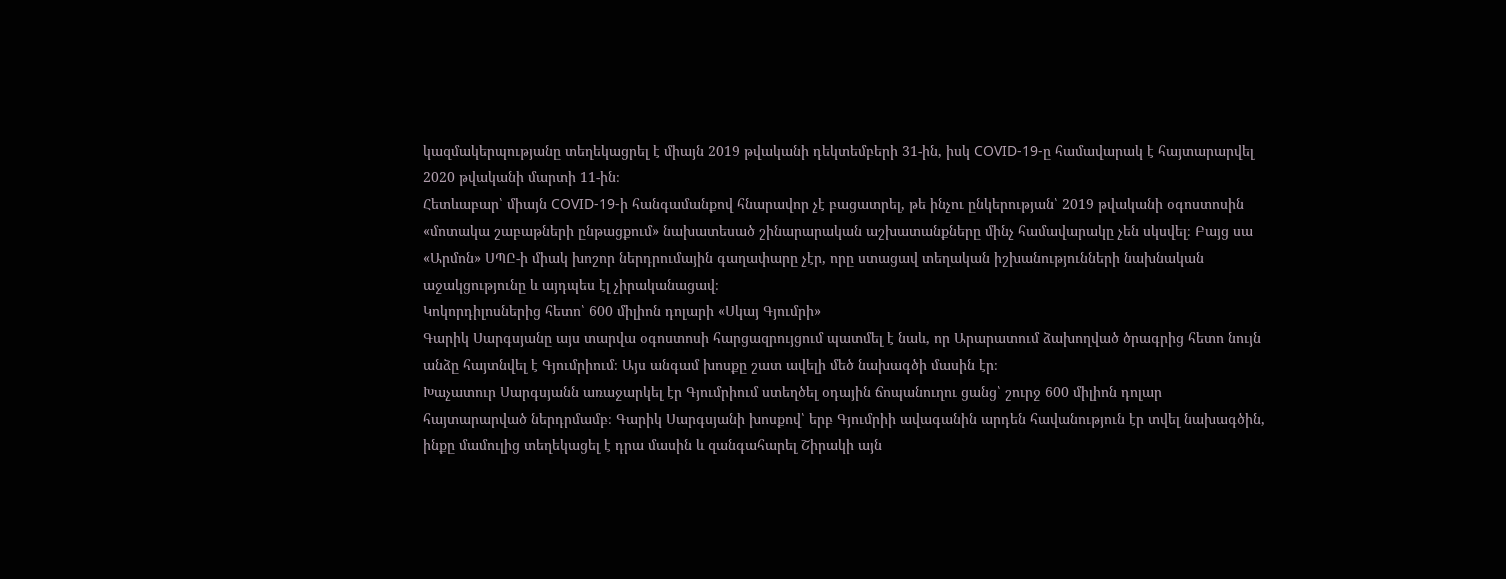կազմակերպությանը տեղեկացրել է միայն 2019 թվականի դեկտեմբերի 31-ին, իսկ COVID-19-ը համավարակ է հայտարարվել 2020 թվականի մարտի 11-ին։
Հետևաբար՝ միայն COVID-19-ի հանգամանքով հնարավոր չէ բացատրել, թե ինչու ընկերության՝ 2019 թվականի օգոստոսին «մոտակա շաբաթների ընթացքում» նախատեսած շինարարական աշխատանքները մինչ համավարակը չեն սկսվել։ Բայց սա «Արմոն» ՍՊԸ-ի միակ խոշոր ներդրումային գաղափարը չէր, որը ստացավ տեղական իշխանությունների նախնական աջակցությունը և այդպես էլ չիրականացավ։
Կոկորդիլոսներից հետո՝ 600 միլիոն դոլարի «Սկայ Գյումրի»
Գարիկ Սարգսյանը այս տարվա օգոստոսի հարցազրույցում պատմել է նաև, որ Արարատում ձախողված ծրագրից հետո նույն անձը հայտնվել է Գյումրիում։ Այս անգամ խոսքը շատ ավելի մեծ նախագծի մասին էր։
Խաչատուր Սարգսյանն առաջարկել էր Գյումրիում ստեղծել օդային ճոպանուղու ցանց՝ շուրջ 600 միլիոն դոլար հայտարարված ներդրմամբ։ Գարիկ Սարգսյանի խոսքով՝ երբ Գյումրիի ավագանին արդեն հավանություն էր տվել նախագծին, ինքը մամուլից տեղեկացել է դրա մասին և զանգահարել Շիրակի այն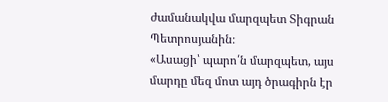ժամանակվա մարզպետ Տիգրան Պետրոսյանին։
«Ասացի՝ պարո՛ն մարզպետ, այս մարդը մեզ մոտ այդ ծրագիրն էր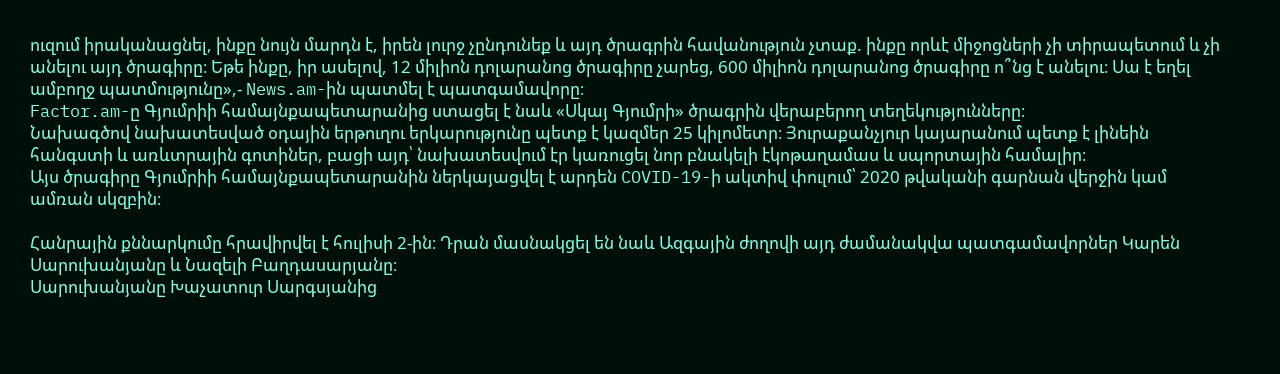ուզում իրականացնել, ինքը նույն մարդն է, իրեն լուրջ չընդունեք և այդ ծրագրին հավանություն չտաք. ինքը որևէ միջոցների չի տիրապետում և չի անելու այդ ծրագիրը։ Եթե ինքը, իր ասելով, 12 միլիոն դոլարանոց ծրագիրը չարեց, 600 միլիոն դոլարանոց ծրագիրը ո՞նց է անելու։ Սա է եղել ամբողջ պատմությունը»,- News.am-ին պատմել է պատգամավորը։
Factor.am-ը Գյումրիի համայնքապետարանից ստացել է նաև «Սկայ Գյումրի» ծրագրին վերաբերող տեղեկությունները։
Նախագծով նախատեսված օդային երթուղու երկարությունը պետք է կազմեր 25 կիլոմետր։ Յուրաքանչյուր կայարանում պետք է լինեին հանգստի և առևտրային գոտիներ, բացի այդ՝ նախատեսվում էր կառուցել նոր բնակելի էկոթաղամաս և սպորտային համալիր։
Այս ծրագիրը Գյումրիի համայնքապետարանին ներկայացվել է արդեն COVID-19-ի ակտիվ փուլում՝ 2020 թվականի գարնան վերջին կամ ամռան սկզբին։

Հանրային քննարկումը հրավիրվել է հուլիսի 2-ին։ Դրան մասնակցել են նաև Ազգային ժողովի այդ ժամանակվա պատգամավորներ Կարեն Սարուխանյանը և Նազելի Բաղդասարյանը։
Սարուխանյանը Խաչատուր Սարգսյանից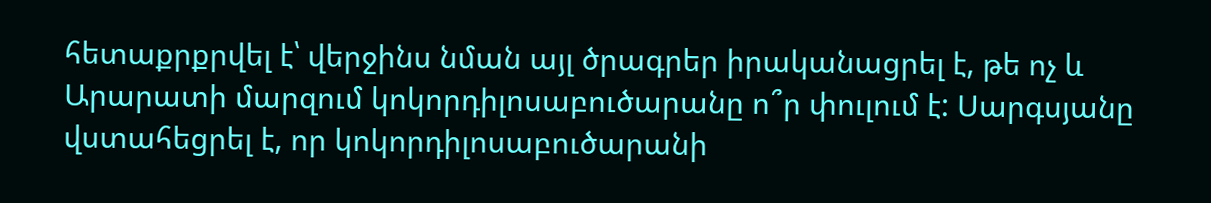հետաքրքրվել է՝ վերջինս նման այլ ծրագրեր իրականացրել է, թե ոչ և Արարատի մարզում կոկորդիլոսաբուծարանը ո՞ր փուլում է: Սարգսյանը վստահեցրել է, որ կոկորդիլոսաբուծարանի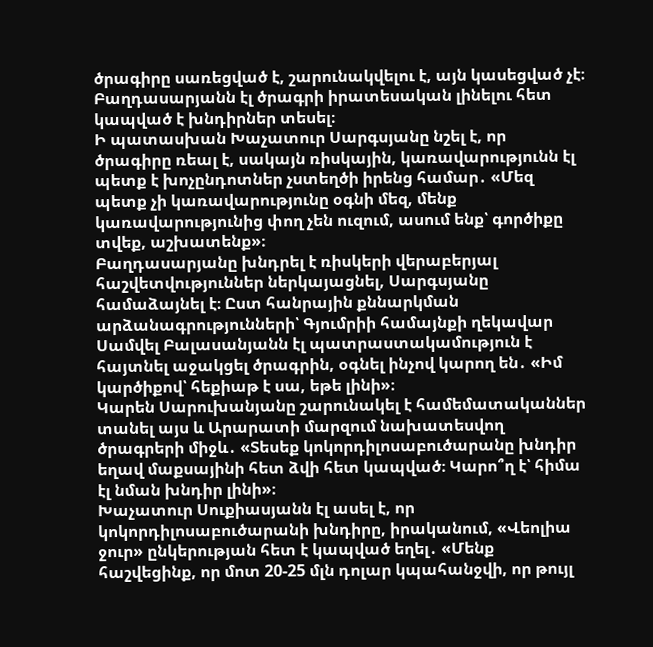ծրագիրը սառեցված է, շարունակվելու է, այն կասեցված չէ։ Բաղդասարյանն էլ ծրագրի իրատեսական լինելու հետ կապված է խնդիրներ տեսել։
Ի պատասխան Խաչատուր Սարգսյանը նշել է, որ ծրագիրը ռեալ է, սակայն ռիսկային, կառավարությունն էլ պետք է խոչընդոտներ չստեղծի իրենց համար․ «Մեզ պետք չի կառավարությունը օգնի մեզ, մենք կառավարությունից փող չեն ուզում, ասում ենք՝ գործիքը տվեք, աշխատենք»։
Բաղդասարյանը խնդրել է ռիսկերի վերաբերյալ հաշվետվություններ ներկայացնել, Սարգսյանը համաձայնել է։ Ըստ հանրային քննարկման արձանագրությունների՝ Գյումրիի համայնքի ղեկավար Սամվել Բալասանյանն էլ պատրաստակամություն է հայտնել աջակցել ծրագրին, օգնել ինչով կարող են․ «Իմ կարծիքով՝ հեքիաթ է սա, եթե լինի»։
Կարեն Սարուխանյանը շարունակել է համեմատականներ տանել այս և Արարատի մարզում նախատեսվող ծրագրերի միջև․ «Տեսեք կոկորդիլոսաբուծարանը խնդիր եղավ մաքսայինի հետ ձվի հետ կապված։ Կարո՞ղ է՝ հիմա էլ նման խնդիր լինի»։
Խաչատուր Սուքիասյանն էլ ասել է, որ կոկորդիլոսաբուծարանի խնդիրը, իրականում, «Վեոլիա ջուր» ընկերության հետ է կապված եղել․ «Մենք հաշվեցինք, որ մոտ 20-25 մլն դոլար կպահանջվի, որ թույլ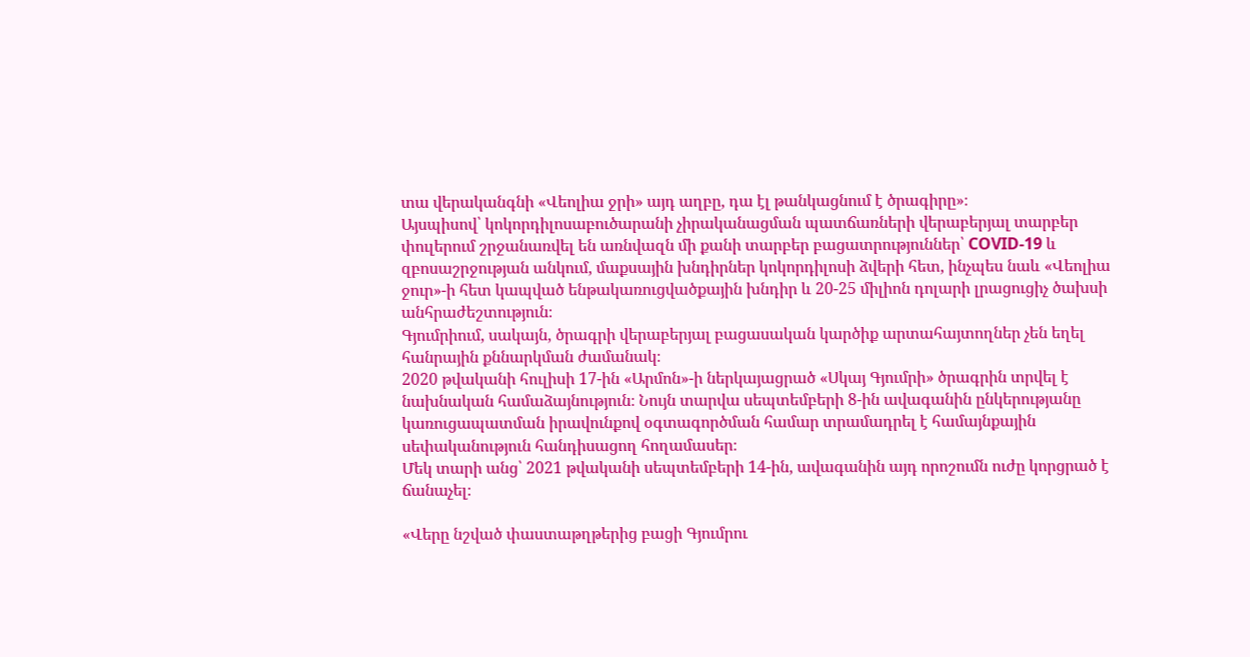տա վերականգնի «Վեոլիա ջրի» այդ աղբը, դա էլ թանկացնում է ծրագիրը»։
Այսպիսով՝ կոկորդիլոսաբուծարանի չիրականացման պատճառների վերաբերյալ տարբեր փուլերում շրջանառվել են առնվազն մի քանի տարբեր բացատրություններ՝ COVID-19 և զբոսաշրջության անկում, մաքսային խնդիրներ կոկորդիլոսի ձվերի հետ, ինչպես նաև «Վեոլիա ջուր»-ի հետ կապված ենթակառուցվածքային խնդիր և 20-25 միլիոն դոլարի լրացուցիչ ծախսի անհրաժեշտություն։
Գյումրիում, սակայն, ծրագրի վերաբերյալ բացասական կարծիք արտահայտողներ չեն եղել հանրային քննարկման ժամանակ։
2020 թվականի հուլիսի 17-ին «Արմոն»-ի ներկայացրած «Սկայ Գյումրի» ծրագրին տրվել է նախնական համաձայնություն։ Նույն տարվա սեպտեմբերի 8-ին ավագանին ընկերությանը կառուցապատման իրավունքով օգտագործման համար տրամադրել է համայնքային սեփականություն հանդիսացող հողամասեր։
Մեկ տարի անց՝ 2021 թվականի սեպտեմբերի 14-ին, ավագանին այդ որոշումն ուժը կորցրած է ճանաչել։

«Վերը նշված փաստաթղթերից բացի Գյումրու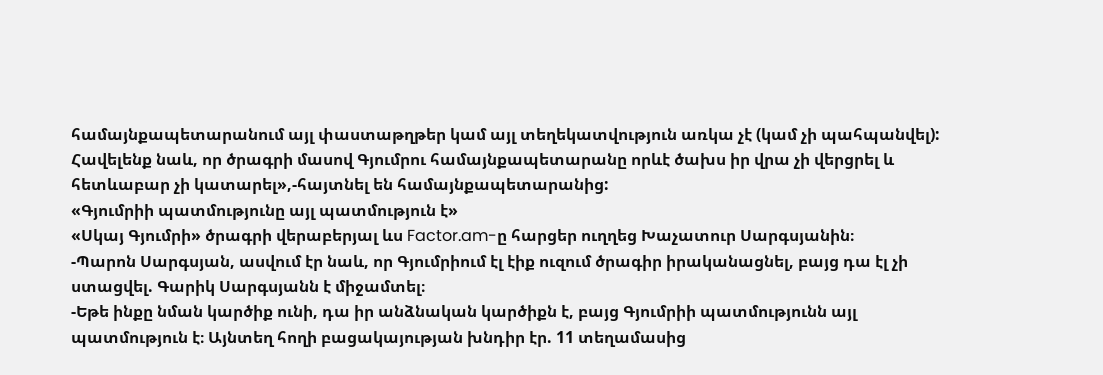համայնքապետարանում այլ փաստաթղթեր կամ այլ տեղեկատվություն առկա չէ (կամ չի պահպանվել): Հավելենք նաև, որ ծրագրի մասով Գյումրու համայնքապետարանը որևէ ծախս իր վրա չի վերցրել և հետևաբար չի կատարել»,-հայտնել են համայնքապետարանից:
«Գյումրիի պատմությունը այլ պատմություն է»
«Սկայ Գյումրի» ծրագրի վերաբերյալ ևս Factor.am-ը հարցեր ուղղեց Խաչատուր Սարգսյանին։
-Պարոն Սարգսյան, ասվում էր նաև, որ Գյումրիում էլ էիք ուզում ծրագիր իրականացնել, բայց դա էլ չի ստացվել. Գարիկ Սարգսյանն է միջամտել։
-Եթե ինքը նման կարծիք ունի, դա իր անձնական կարծիքն է, բայց Գյումրիի պատմությունն այլ պատմություն է։ Այնտեղ հողի բացակայության խնդիր էր. 11 տեղամասից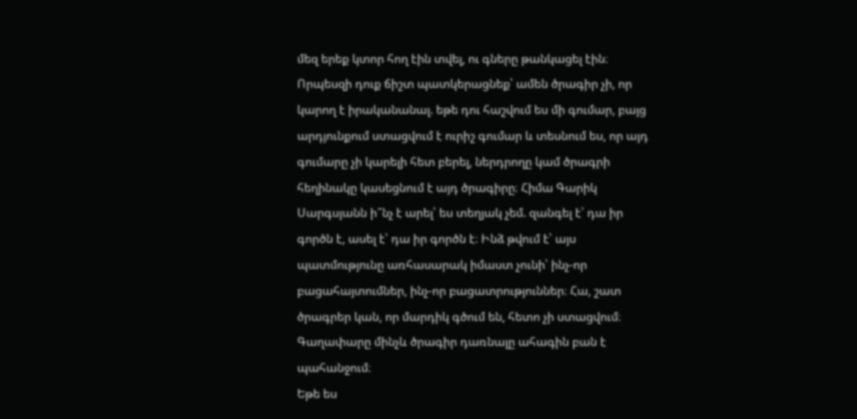մեզ երեք կտոր հող էին տվել, ու գները թանկացել էին։ Որպեսզի դուք ճիշտ պատկերացնեք՝ ամեն ծրագիր չի, որ կարող է իրականանալ. եթե դու հաշվում ես մի գումար, բայց արդյունքում ստացվում է ուրիշ գումար և տեսնում ես, որ այդ գումարը չի կարելի հետ բերել, ներդրողը կամ ծրագրի հեղինակը կասեցնում է այդ ծրագիրը։ Հիմա Գարիկ Սարգսյանն ի՞նչ է արել՝ ես տեղյակ չեմ. զանգել է՝ դա իր գործն է, ասել է՝ դա իր գործն է։ Ինձ թվում է՝ այս պատմությունը առհասարակ իմաստ չունի՝ ինչ-որ բացահայտումներ, ինչ-որ բացատրություններ։ Հա, շատ ծրագրեր կան, որ մարդիկ գծում են, հետո չի ստացվում։ Գաղափարը մինչև ծրագիր դառնալը ահագին բան է պահանջում։
Եթե ես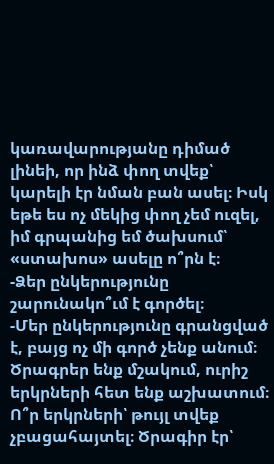կառավարությանը դիմած լինեի, որ ինձ փող տվեք՝ կարելի էր նման բան ասել։ Իսկ եթե ես ոչ մեկից փող չեմ ուզել, իմ գրպանից եմ ծախսում՝ «ստախոս» ասելը ո՞րն է։
-Ձեր ընկերությունը շարունակո՞ւմ է գործել։
-Մեր ընկերությունը գրանցված է, բայց ոչ մի գործ չենք անում։ Ծրագրեր ենք մշակում, ուրիշ երկրների հետ ենք աշխատում։ Ո՞ր երկրների՝ թույլ տվեք չբացահայտել։ Ծրագիր էր՝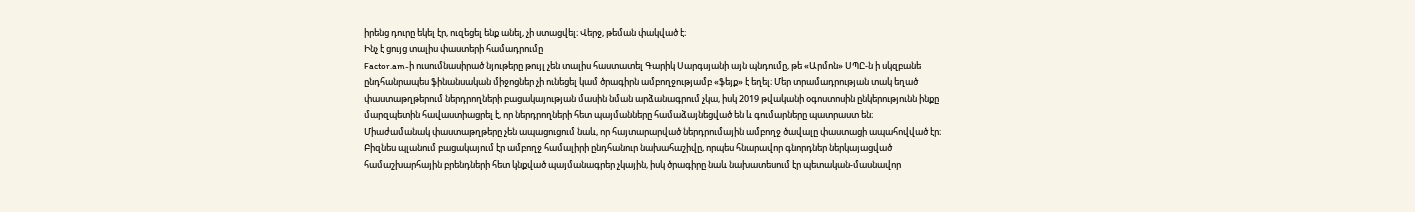իրենց դուրը եկել էր, ուզեցել ենք անել, չի ստացվել։ Վերջ, թեման փակված է։
Ինչ է ցույց տալիս փաստերի համադրումը
Factor.am-ի ուսումնասիրած նյութերը թույլ չեն տալիս հաստատել Գարիկ Սարգսյանի այն պնդումը, թե «Արմոն» ՍՊԸ-ն ի սկզբանե ընդհանրապես ֆինանսական միջոցներ չի ունեցել կամ ծրագիրն ամբողջությամբ «ֆեյք» է եղել։ Մեր տրամադրության տակ եղած փաստաթղթերում ներդրողների բացակայության մասին նման արձանագրում չկա, իսկ 2019 թվականի օգոստոսին ընկերությունն ինքը մարզպետին հավաստիացրել է, որ ներդրողների հետ պայմանները համաձայնեցված են և գումարները պատրաստ են։
Միաժամանակ փաստաթղթերը չեն ապացուցում նաև, որ հայտարարված ներդրումային ամբողջ ծավալը փաստացի ապահովված էր։ Բիզնես պլանում բացակայում էր ամբողջ համալիրի ընդհանուր նախահաշիվը, որպես հնարավոր գնորդներ ներկայացված համաշխարհային բրենդների հետ կնքված պայմանագրեր չկային, իսկ ծրագիրը նաև նախատեսում էր պետական-մասնավոր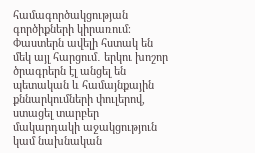համագործակցության գործիքների կիրառում։
Փաստերն ավելի հստակ են մեկ այլ հարցում․ երկու խոշոր ծրագրերն էլ անցել են պետական և համայնքային քննարկումների փուլերով, ստացել տարբեր մակարդակի աջակցություն կամ նախնական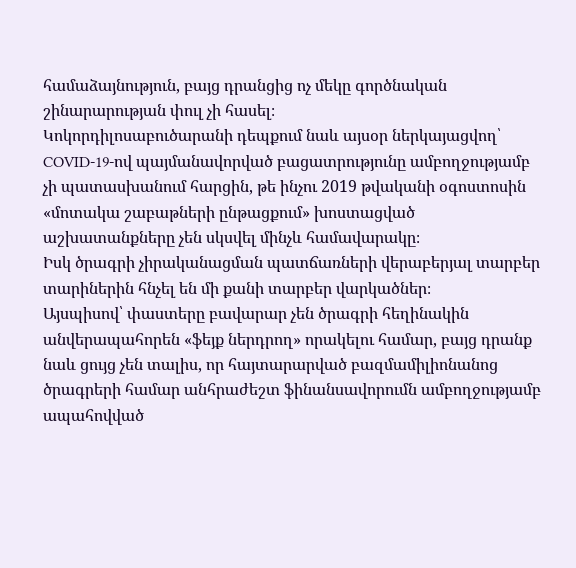համաձայնություն, բայց դրանցից ոչ մեկը գործնական շինարարության փուլ չի հասել։
Կոկորդիլոսաբուծարանի դեպքում նաև այսօր ներկայացվող՝ COVID-19-ով պայմանավորված բացատրությունը ամբողջությամբ չի պատասխանում հարցին, թե ինչու 2019 թվականի օգոստոսին «մոտակա շաբաթների ընթացքում» խոստացված աշխատանքները չեն սկսվել մինչև համավարակը։
Իսկ ծրագրի չիրականացման պատճառների վերաբերյալ տարբեր տարիներին հնչել են մի քանի տարբեր վարկածներ։
Այսպիսով՝ փաստերը բավարար չեն ծրագրի հեղինակին անվերապահորեն «ֆեյք ներդրող» որակելու համար, բայց դրանք նաև ցույց չեն տալիս, որ հայտարարված բազմամիլիոնանոց ծրագրերի համար անհրաժեշտ ֆինանսավորումն ամբողջությամբ ապահովված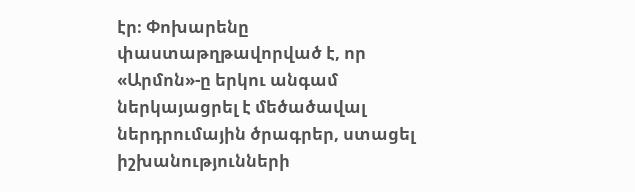էր։ Փոխարենը փաստաթղթավորված է, որ «Արմոն»-ը երկու անգամ ներկայացրել է մեծածավալ ներդրումային ծրագրեր, ստացել իշխանությունների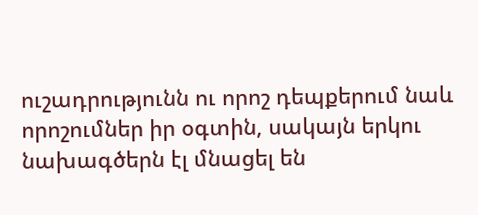ուշադրությունն ու որոշ դեպքերում նաև որոշումներ իր օգտին, սակայն երկու նախագծերն էլ մնացել են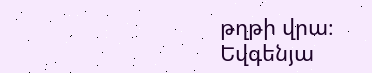թղթի վրա։
Եվգենյա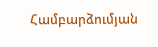Համբարձումյան